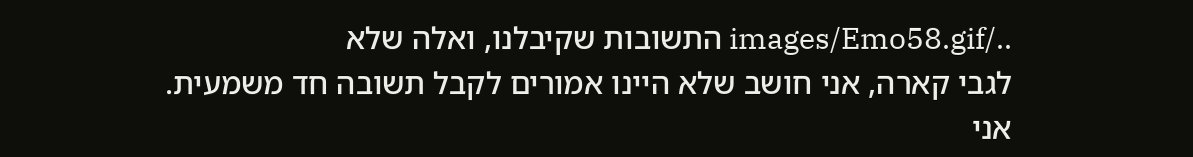../images/Emo58.gif התשובות שקיבלנו, ואלה שלא
לגבי קארה, אני חושב שלא היינו אמורים לקבל תשובה חד משמעית. אני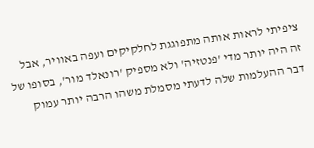ציפיתי לראות אותה מתפוגגת לחלקיקים ועפה באוויר, אבל זה היה יותר מדי 'פנטזיה' ולא מספיק 'רונאלד מור', בסופו של דבר ההעלמות שלה לדעתי מסמלת משהו הרבה יותר עמוק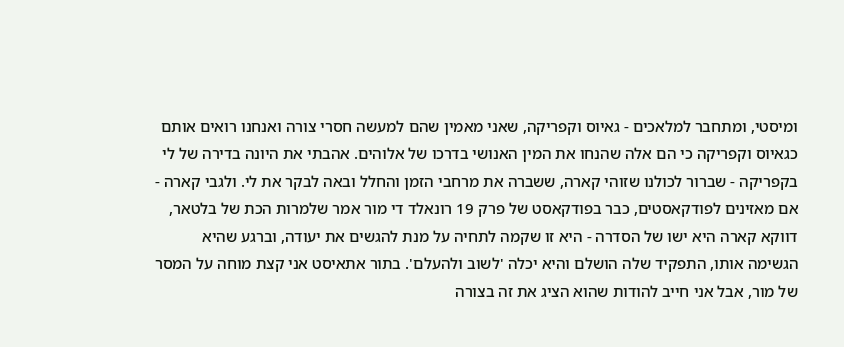ומיסטי, ומתחבר למלאכים - גאיוס וקפריקה, שאני מאמין שהם למעשה חסרי צורה ואנחנו רואים אותם כגאיוס וקפריקה כי הם אלה שהנחו את המין האנושי בדרכו של אלוהים. אהבתי את היונה בדירה של לי בקפריקה - שברור לכולנו שזוהי קארה, ששברה את מרחבי הזמן והחלל ובאה לבקר את לי. ולגבי קארה - אם מאזינים לפודקאסטים, כבר בפודקאסט של פרק 19 רונאלד די מור אמר שלמרות הכת של בלטאר, דווקא קארה היא ישו של הסדרה - היא זו שקמה לתחיה על מנת להגשים את יעודה, וברגע שהיא הגשימה אותו, התפקיד שלה הושלם והיא יכלה 'לשוב ולהעלם'. בתור אתאיסט אני קצת מוחה על המסר של מור, אבל אני חייב להודות שהוא הציג את זה בצורה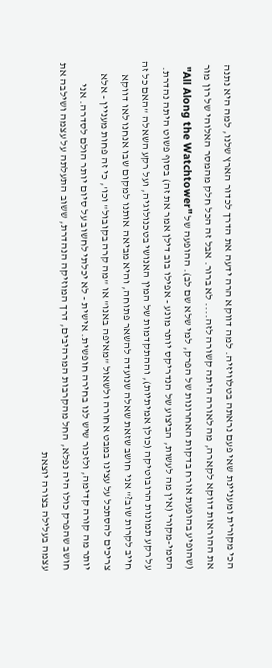הכי מקורית ומעניינת שאי פעם נראתה בטלוויזיה. למה דווקא הרה ידעה את הדרך לכדור הארץ שלנו, למה היא נתנה את ההוראות דווקא לקארה, מה לאורה היתה קשורה לזה.... לא ברור. אבל זה הכל חלק מהמסר האלוהי של רון מור (שהופיע בהופעת אורח בדקות האחרונות של הפרק, למי שלא שם לב). ההופעה של "All Along the Watchtower" הסמי-מקורי (אין מה לעשות, הביצוע של הנדריקס יותר מונע - אפילו בוב דילן אמר את זה) בסוף פשוט היתה נהדרת. על רקע תמונות הרובוטיקה (כולן אמיתיות), וההתקדמות של המין האנושי בטכנולוגיה, ועל רקע השאלה "האם כל זה חייב לקרות שוב?" אני חושב שזאת שאלה שנועדה להשאר פתוחה, והיא מביאה אותנו למקום שבו אנחנו לאו דווקא צריכים להסתכל על עצינו במבט אחורה ולשאול "מאיפה באנו" או "מה קרה בקובול" וכו', כי זה פחות מעניין - אלא יותר מה קורה קדימה, ולזכור שיש לנו בחירה חופשית. אישית - לא יכלתי לחשוב על סיום יותר הולם לסדרה. אני חושב שהפרק כולו היה נפלא, החל מהקרבות המרהיבים, דרך המוזיקה הנהדרת, ששוב התעלתה על עצמה ושילבה את עצמה בעלילה בצורה יוצאת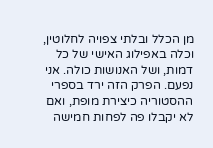מן הכלל ובלתי צפויה לחלוטין, וכלה באפילוג האישי של כל דמות, ושל האנושות כולה. אני נפעם. הפרק הזה ירד בספרי ההסטוריה כיצירת מופת, ואם לא יקבלו פה לפחות חמישה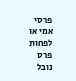פרסי אמי או לפחות פרס נובל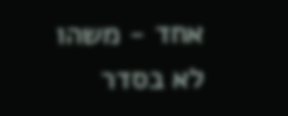אחד - משהו לא בסדר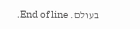בעולם. End of line.